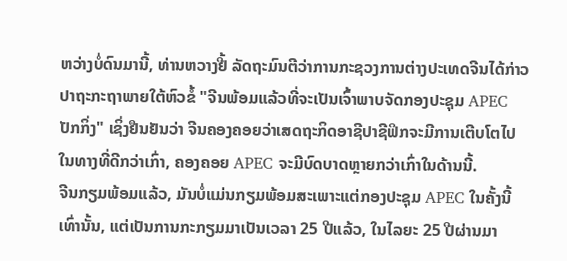ຫວ່າງບໍ່ດົນມານີ້, ທ່ານຫວາງຢີ້ ລັດຖະມົນຕີວ່າການກະຊວງການຕ່າງປະເທດຈີນໄດ້ກ່າວປາຖະກະຖາພາຍໃຕ້ຫົວຂໍ້ "ຈີນພ້ອມແລ້ວທີ່ຈະເປັນເຈົ້າພາບຈັດກອງປະຊຸມ APEC ປັກກິ່ງ" ເຊິ່ງຢືນຢັນວ່າ ຈີນຄອງຄອຍວ່າເສດຖະກິດອາຊີປາຊີຟິກຈະມີການເຕີບໂຕໄປໃນທາງທີ່ດີກວ່າເກົ່າ, ຄອງຄອຍ APEC ຈະມີບົດບາດຫຼາຍກວ່າເກົ່າໃນດ້ານນີ້.
ຈີນກຽມພ້ອມແລ້ວ, ມັນບໍ່ແມ່ນກຽມພ້ອມສະເພາະແຕ່ກອງປະຊຸມ APEC ໃນຄັ້ງນີ້ເທົ່ານັ້ນ, ແຕ່ເປັນການກະກຽມມາເປັນເວລາ 25 ປີແລ້ວ, ໃນໄລຍະ 25 ປີຜ່ານມາ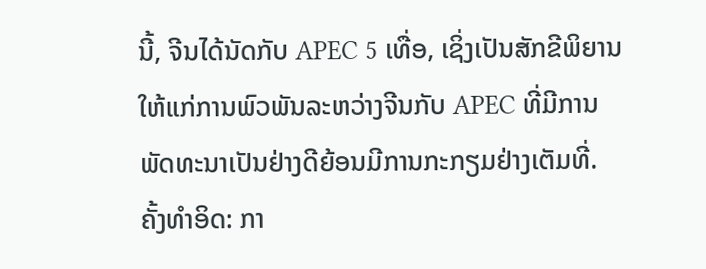ນີ້, ຈີນໄດ້ນັດກັບ APEC 5 ເທື່ອ, ເຊິ່ງເປັນສັກຂີພິຍານໃຫ້ແກ່ການພົວພັນລະຫວ່າງຈີນກັບ APEC ທີ່ມີການພັດທະນາເປັນຢ່າງດີຍ້ອນມີການກະກຽມຢ່າງເຕັມທີ່.
ຄັ້ງທຳອິດ: ກາ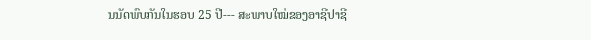ນນັດພົບກັນໃນຮອບ 25 ປີ--- ສະພາບໃໝ່ຂອງອາຊີປາຊີ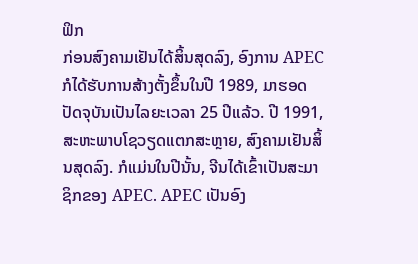ຟິກ
ກ່ອນສົງຄາມເຢັນໄດ້ສິ້ນສຸດລົງ, ອົງການ APEC ກໍໄດ້ຮັບການສ້າງຕັ້ງຂຶ້ນໃນປີ 1989, ມາຮອດປັດຈຸບັນເປັນໄລຍະເວລາ 25 ປີແລ້ວ. ປີ 1991, ສະຫະພາບໂຊວຽດແຕກສະຫຼາຍ, ສົງຄາມເຢັນສິ້ນສຸດລົງ. ກໍແມ່ນໃນປີນັ້ນ, ຈີນໄດ້ເຂົ້າເປັນສະມາຊິກຂອງ APEC. APEC ເປັນອົງ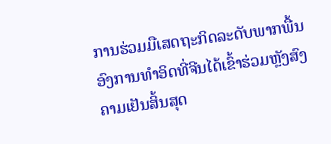ການຮ່ວມມືເສດຖະກິດລະດັບພາກພື້ນອົງການທຳອິດທີ່ຈີນໄດ້ເຂົ້າຮ່ວມຫຼັງສົງຄາມເຢັນສິ້ນສຸດ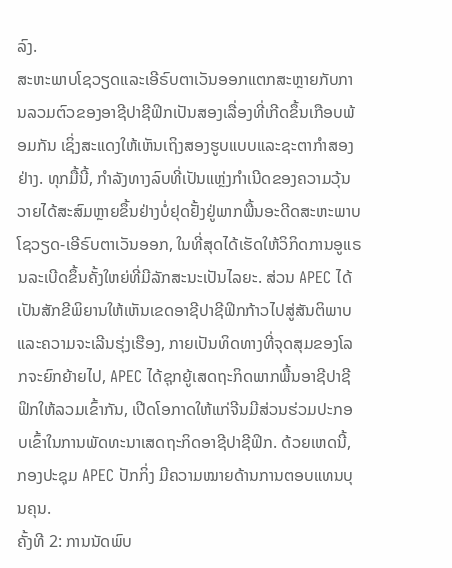ລົງ.
ສະຫະພາບໂຊວຽດແລະເອີຣົບຕາເວັນອອກແຕກສະຫຼາຍກັບການລວມຕົວຂອງອາຊີປາຊີຟິກເປັນສອງເລື່ອງທີ່ເກີດຂຶ້ນເກືອບພ້ອມກັນ ເຊິ່ງສະແດງໃຫ້ເຫັນເຖິງສອງຮູບແບບແລະຊະຕາກຳສອງຢ່າງ. ທຸກມື້ນີ້, ກຳລັງທາງລົບທີ່ເປັນແຫຼ່ງກຳເນີດຂອງຄວາມວຸ້ນວາຍໄດ້ສະສົມຫຼາຍຂຶ້ນຢ່າງບໍ່ຢຸດຢັ້ງຢູ່ພາກພື້ນອະດີດສະຫະພາບໂຊວຽດ-ເອີຣົບຕາເວັນອອກ, ໃນທີ່ສຸດໄດ້ເຮັດໃຫ້ວິກິດການອູແຣນລະເບີດຂຶ້ນຄັ້ງໃຫຍ່ທີ່ມີລັກສະນະເປັນໄລຍະ. ສ່ວນ APEC ໄດ້ເປັນສັກຂີພິຍານໃຫ້ເຫັນເຂດອາຊີປາຊີຟິກກ້າວໄປສູ່ສັນຕິພາບແລະຄວາມຈະເລີນຮຸ່ງເຮືອງ, ກາຍເປັນທິດທາງທີ່ຈຸດສຸມຂອງໂລກຈະຍົກຍ້າຍໄປ, APEC ໄດ້ຊຸກຍູ້ເສດຖະກິດພາກພື້ນອາຊີປາຊີຟິກໃຫ້ລວມເຂົ້າກັນ, ເປີດໂອກາດໃຫ້ແກ່ຈີນມີສ່ວນຮ່ວມປະກອບເຂົ້າໃນການພັດທະນາເສດຖະກິດອາຊີປາຊີຟິກ. ດ້ວຍເຫດນີ້, ກອງປະຊຸມ APEC ປັກກິ່ງ ມີຄວາມໝາຍດ້ານການຕອບແທນບຸນຄຸນ.
ຄັ້ງທີ 2: ການນັດພົບ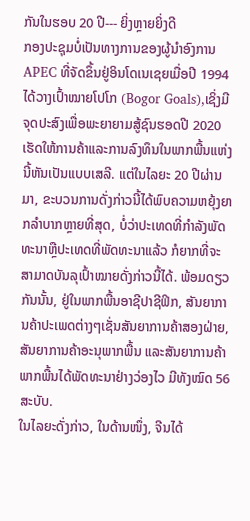ກັນໃນຮອບ 20 ປີ--- ຍິ່ງຫຼາຍຍິ່ງດີ
ກອງປະຊຸມບໍ່ເປັນທາງການຂອງຜູ້ນຳອົງການ APEC ທີ່ຈັດຂຶ້ນຢູ່ອິນໂດເນເຊຍເມື່ອປີ 1994 ໄດ້ວາງເປົ້າໝາຍໂປໂກ (Bogor Goals),ເຊິ່ງມີຈຸດປະສົງເພື່ອພະຍາຍາມສູ້ຊົນຮອດປີ 2020 ເຮັດໃຫ້ການຄ້າແລະການລົງທຶນໃນພາກພື້ນແຫ່ງນີ້ຫັນເປັນແບບເສລີ. ແຕ່ໃນໄລຍະ 20 ປີຜ່ານມາ, ຂະບວນການດັ່ງກ່າວນີ້ໄດ້ພົບຄວາມຫຍຸ້ງຍາກລຳບາກຫຼາຍທີ່ສຸດ, ບໍ່ວ່າປະເທດທີ່ກຳລັງພັດທະນາຫຼືປະເທດທີ່ພັດທະນາແລ້ວ ກໍຍາກທີ່ຈະສາມາດບັນລຸເປົ້າໝາຍດັ່ງກ່າວນີ້ໄດ້. ພ້ອມດຽວກັນນັ້ນ, ຢູ່ໃນພາກພື້ນອາຊີປາຊີຟິກ, ສັນຍາການຄ້າປະເພດຕ່າງໆເຊັ່ນສັນຍາການຄ້າສອງຝ່າຍ, ສັນຍາການຄ້າອະນຸພາກພື້ນ ແລະສັນຍາການຄ້າພາກພື້ນໄດ້ພັດທະນາຢ່າງວ່ອງໄວ ມີທັງໝົດ 56 ສະບັບ.
ໃນໄລຍະດັ່ງກ່າວ, ໃນດ້ານໜຶ່ງ, ຈີນໄດ້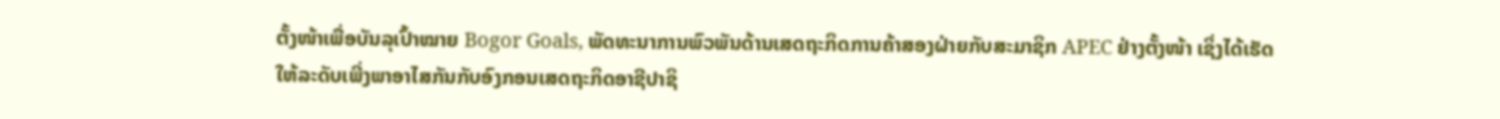ຕັ້ງໜ້າເພື່ອບັນລຸເປົ້າໝາຍ Bogor Goals, ພັດທະນາການພົວພັນດ້ານເສດຖະກິດການຄ້າສອງຝ່າຍກັບສະມາຊິກ APEC ຢ່າງຕັ້ງໜ້າ ເຊິ່ງໄດ້ເຮັດໃຫ້ລະດັບເພີ່ງພາອາໄສກັນກັບອົງກອນເສດຖະກິດອາຊີປາຊິ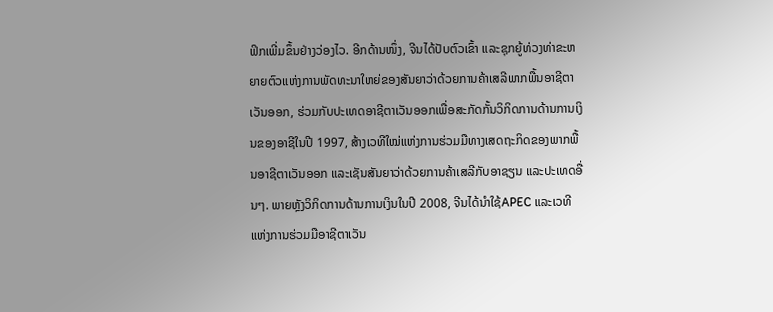ຟິກເພີ່ມຂຶ້ນຢ່າງວ່ອງໄວ. ອີກດ້ານໜຶ່ງ, ຈີນໄດ້ປັບຕົວເຂົ້າ ແລະຊຸກຍູ້ທ່ວງທ່າຂະຫຍາຍຕົວແຫ່ງການພັດທະນາໃຫຍ່ຂອງສັນຍາວ່າດ້ວຍການຄ້າເສລີພາກພື້ນອາຊີຕາເວັນອອກ, ຮ່ວມກັບປະເທດອາຊີຕາເວັນອອກເພື່ອສະກັດກັ້ນວິກິດການດ້ານການເງິນຂອງອາຊີໃນປີ 1997, ສ້າງເວທີໃໝ່ແຫ່ງການຮ່ວມມືທາງເສດຖະກິດຂອງພາກພື້ນອາຊີຕາເວັນອອກ ແລະເຊັນສັນຍາວ່າດ້ວຍການຄ້າເສລີກັບອາຊຽນ ແລະປະເທດອື່ນໆ. ພາຍຫຼັງວິກິດການດ້ານການເງິນໃນປີ 2008, ຈີນໄດ້ນໍາໃຊ້APEC ແລະເວທີແຫ່ງການຮ່ວມມືອາຊີຕາເວັນ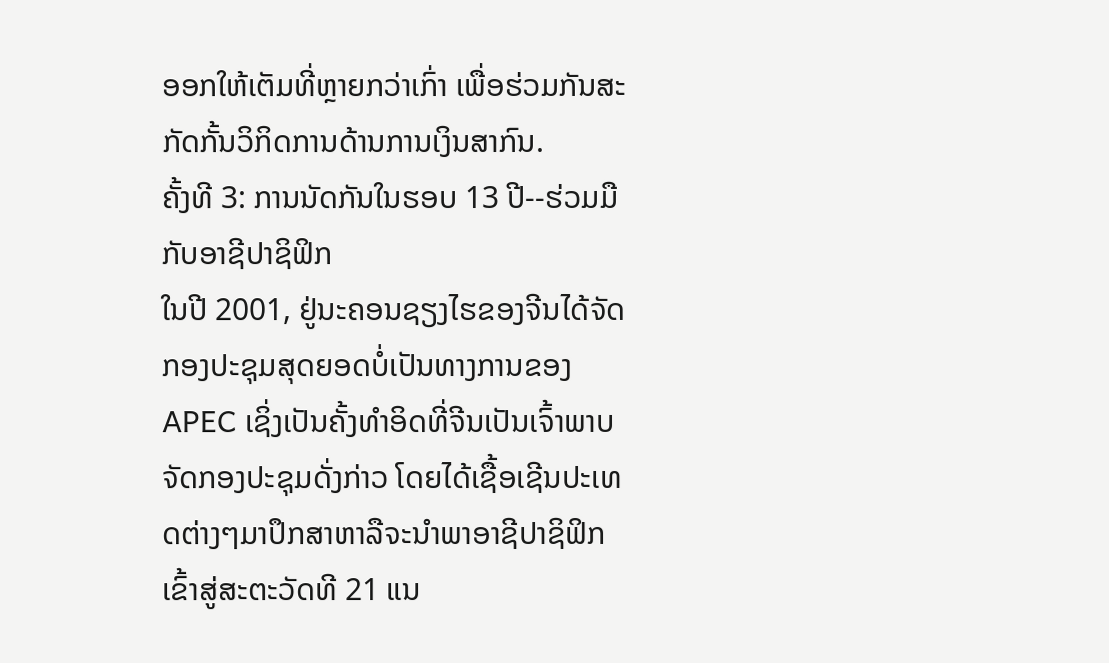ອອກໃຫ້ເຕັມທີ່ຫຼາຍກວ່າເກົ່າ ເພື່ອຮ່ວມກັນສະກັດກັ້ນວິກິດການດ້ານການເງິນສາກົນ.
ຄັ້ງທີ 3: ການນັດກັນໃນຮອບ 13 ປີ--ຮ່ວມມືກັບອາຊີປາຊິຟິກ
ໃນປີ 2001, ຢູ່ນະຄອນຊຽງໄຮຂອງຈີນໄດ້ຈັດກອງປະຊຸມສຸດຍອດບໍ່ເປັນທາງການຂອງ APEC ເຊິ່ງເປັນຄັ້ງທໍາອິດທີ່ຈີນເປັນເຈົ້າພາບຈັດກອງປະຊຸມດັ່ງກ່າວ ໂດຍໄດ້ເຊື້ອເຊີນປະເທດຕ່າງໆມາປຶກສາຫາລືຈະນໍາພາອາຊີປາຊິຟິກເຂົ້າສູ່ສະຕະວັດທີ 21 ແນ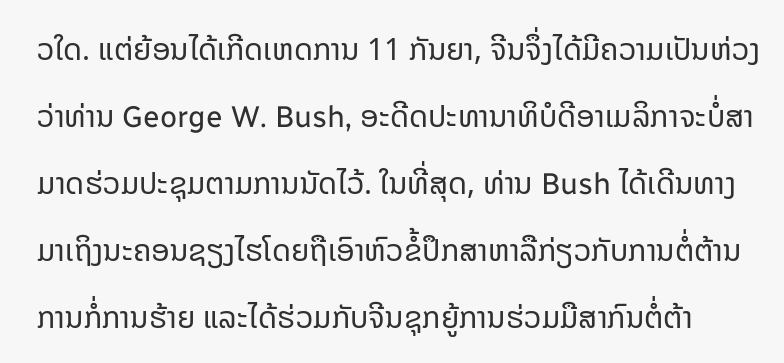ວໃດ. ແຕ່ຍ້ອນໄດ້ເກີດເຫດການ 11 ກັນຍາ, ຈີນຈຶ່ງໄດ້ມີຄວາມເປັນຫ່ວງວ່າທ່ານ George W. Bush, ອະດີດປະທານາທິບໍດີອາເມລິກາຈະບໍ່ສາມາດຮ່ວມປະຊຸມຕາມການນັດໄວ້. ໃນທີ່ສຸດ, ທ່ານ Bush ໄດ້ເດີນທາງມາເຖິງນະຄອນຊຽງໄຮໂດຍຖືເອົາຫົວຂໍ້ປຶກສາຫາລືກ່ຽວກັບການຕໍ່ຕ້ານການກໍ່ການຮ້າຍ ແລະໄດ້ຮ່ວມກັບຈີນຊຸກຍູ້ການຮ່ວມມືສາກົນຕໍ່ຕ້າ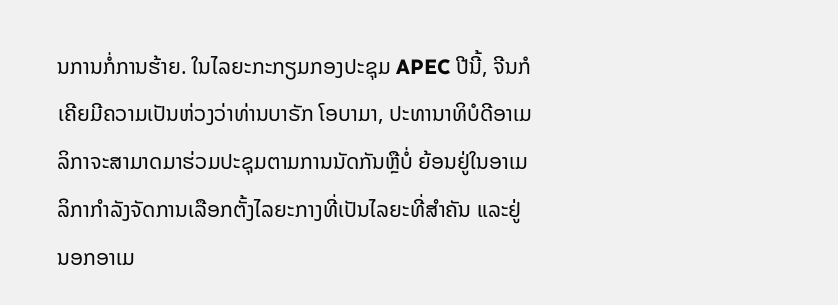ນການກໍ່ການຮ້າຍ. ໃນໄລຍະກະກຽມກອງປະຊຸມ APEC ປີນີ້, ຈີນກໍເຄີຍມີຄວາມເປັນຫ່ວງວ່າທ່ານບາຣັກ ໂອບາມາ, ປະທານາທິບໍດີອາເມລິກາຈະສາມາດມາຮ່ວມປະຊຸມຕາມການນັດກັນຫຼືບໍ່ ຍ້ອນຢູ່ໃນອາເມລິກາກໍາລັງຈັດການເລືອກຕັ້ງໄລຍະກາງທີ່ເປັນໄລຍະທີ່ສໍາຄັນ ແລະຢູ່ນອກອາເມ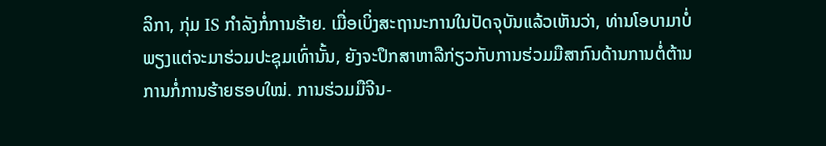ລິກາ, ກຸ່ມ IS ກໍາລັງກໍ່ການຮ້າຍ. ເມື່ອເບິ່ງສະຖານະການໃນປັດຈຸບັນແລ້ວເຫັນວ່າ, ທ່ານໂອບາມາບໍ່ພຽງແຕ່ຈະມາຮ່ວມປະຊຸມເທົ່ານັ້ນ, ຍັງຈະປຶກສາຫາລືກ່ຽວກັບການຮ່ວມມືສາກົນດ້ານການຕໍ່ຕ້ານການກໍ່ການຮ້າຍຮອບໃໝ່. ການຮ່ວມມືຈີນ-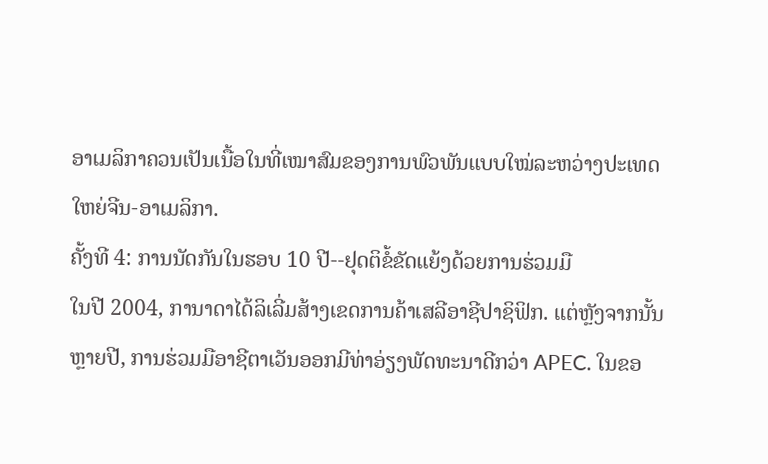ອາເມລິກາຄວນເປັນເນື້ອໃນທີ່ເໝາສົມຂອງການພົວພັນແບບໃໝ່ລະຫວ່າງປະເທດໃຫຍ່ຈີນ-ອາເມລິກາ.
ຄັ້ງທີ 4: ການນັດກັນໃນຮອບ 10 ປີ--ຢຸດຕິຂໍ້ຂັດແຍ້ງດ້ວຍການຮ່ວມມື
ໃນປີ 2004, ການາດາໄດ້ລິເລີ່ມສ້າງເຂດການຄ້າເສລີອາຊີປາຊິຟິກ. ແຕ່ຫຼັງຈາກນັ້ນຫຼາຍປີ, ການຮ່ວມມືອາຊີຕາເວັນອອກມີທ່າອ່ຽງພັດທະນາດີກວ່າ APEC. ໃນຂອ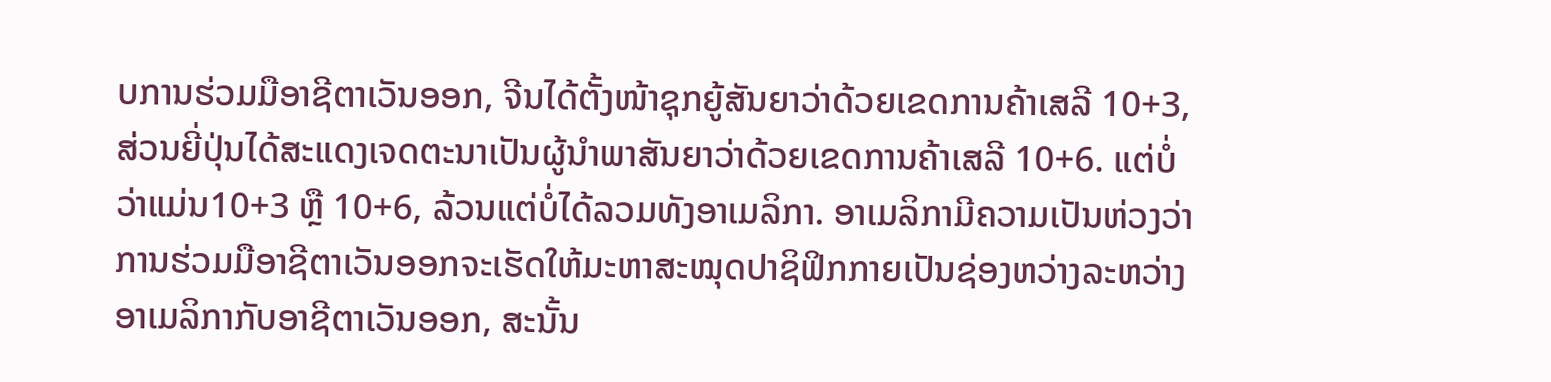ບການຮ່ວມມືອາຊີຕາເວັນອອກ, ຈີນໄດ້ຕັ້ງໜ້າຊຸກຍູ້ສັນຍາວ່າດ້ວຍເຂດການຄ້າເສລີ 10+3, ສ່ວນຍີ່ປຸ່ນໄດ້ສະແດງເຈດຕະນາເປັນຜູ້ນໍາພາສັນຍາວ່າດ້ວຍເຂດການຄ້າເສລີ 10+6. ແຕ່ບໍ່ວ່າແມ່ນ10+3 ຫຼື 10+6, ລ້ວນແຕ່ບໍ່ໄດ້ລວມທັງອາເມລິກາ. ອາເມລິກາມີຄວາມເປັນຫ່ວງວ່າ ການຮ່ວມມືອາຊີຕາເວັນອອກຈະເຮັດໃຫ້ມະຫາສະໝຸດປາຊິຟິກກາຍເປັນຊ່ອງຫວ່າງລະຫວ່າງອາເມລິກາກັບອາຊີຕາເວັນອອກ, ສະນັ້ນ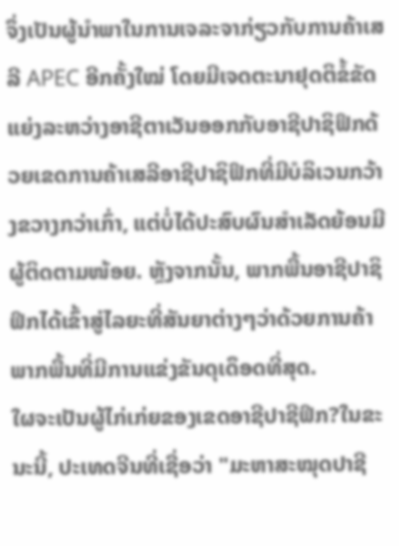ຈຶ່ງເປັນຜູ້ນໍາພາໃນການເຈລະຈາກ່ຽວກັບການຄ້າເສລີ APEC ອີກຄັ້ງໃໝ່ ໂດຍມີເຈດຕະນາຢຸດຕິຂໍ້ຂັດແຍ່ງລະຫວ່າງອາຊີຕາເວັນອອກກັບອາຊີປາຊິຟິກດ້ວຍເຂດການຄ້າເສລີອາຊີປາຊິຟິກທີ່ມີບໍລິເວນກວ້າງຂວາງກວ່າເກົ່າ, ແຕ່ບໍ່ໄດ້ປະສົບຜົນສໍາເລັດຍ້ອນມີຜູ້ຕິດຕາມໜ້ອຍ. ຫຼັງຈາກນັ້ນ, ພາກພື້ນອາຊີປາຊິຟິກໄດ້ເຂົ້າສູ່ໄລຍະທີ່ສັນຍາຕ່າງໆວ່າດ້ວຍການຄ້າພາກພື້ນທີ່ມີການແຂ່ງຂັນດຸເດຶອດທີ່ສຸດ.
ໃຜຈະເປັນຜູ້ໄກ່ເກ່ຍຂອງເຂດອາຊີປາຊີຟິກ?ໃນຂະນະນີ້, ປະເທດຈີນທີ່ເຊື່ອວ່າ "ມະຫາສະໝຸດປາຊີ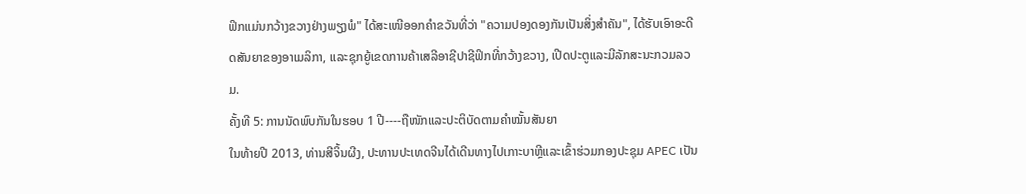ຟິກແມ່ນກວ້າງຂວາງຢ່າງພຽງພໍ" ໄດ້ສະເໜີອອກຄຳຂວັນທີ່ວ່າ "ຄວາມປອງດອງກັນເປັນສິ່ງສຳຄັນ", ໄດ້ຮັບເອົາອະດີດສັນຍາຂອງອາເມລິກາ, ແລະຊຸກຍູ້ເຂດການຄ້າເສລີອາຊີປາຊີຟິກທີ່ກວ້າງຂວາງ, ເປີດປະຕູແລະມີລັກສະນະກວມລວມ.
ຄັ້ງທີ 5: ການນັດພົບກັນໃນຮອບ 1 ປີ----ຖືໜັກແລະປະຕິບັດຕາມຄຳໝັ້ນສັນຍາ
ໃນທ້າຍປີ 2013, ທ່ານສີຈິ້ນຜີງ, ປະທານປະເທດຈີນໄດ້ເດີນທາງໄປເກາະບາຫຼີແລະເຂົ້າຮ່ວມກອງປະຊຸມ APEC ເປັນ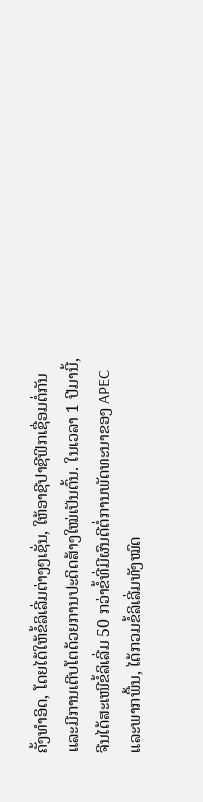ຄັ້ງທຳອິດ, ໂດຍໄດ້ໃຫ້ຂໍ້ລິເລີ່ມຕ່າງໆເຊັ່ນ, ໃຫ້ອາຊີປາຊີຟິກເຊື່ອມຕໍ່ກັນແລະມີການເຕີບໂຕດ້ວຍການປະດິດສ້າງໃໝ່ເປັນຕົ້ນ. ໃນເວລາ 1 ປີມານີ້, ຈີນໄດ້ສະເໜີຂໍ້ລິເລີ່ມ 50 ກວ່າຂໍ້ທີ່ມີຜົນດີຕໍ່ການພັດທະນາຂອງ APEC ແລະພາກພື້ນ, ໄດ້ກວມຂໍ້ລິເລີ່ມທັງໝົດ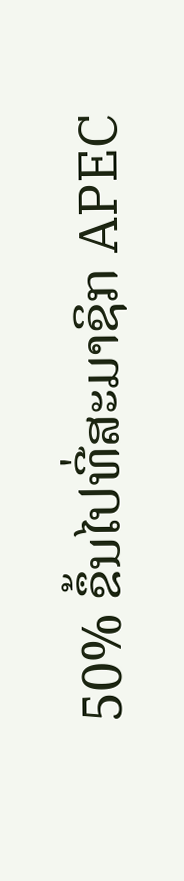50% ຂຶ້ນໄປທີ່ສະມາຊິກ APEC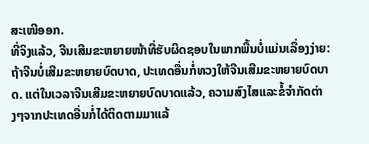ສະເໜີອອກ.
ທີ່ຈິງແລ້ວ, ຈີນເສີມຂະຫຍາຍໜ້າທີ່ຮັບຜິດຊອບໃນພາກພື້ນບໍ່ແມ່ນເລື່ອງງ່າຍ: ຖ້າຈີນບໍ່ເສີມຂະຫຍາຍບົດບາດ, ປະເທດອື່ນກໍ່ທວງໃຫ້ຈີນເສີມຂະຫຍາຍບົດບາດ. ແຕ່ໃນເວລາຈີນເສີມຂະຫຍາຍບົດບາດແລ້ວ, ຄວາມສົງໄສແລະຂໍ້ຈຳກັດຕ່າງໆຈາກປະເທດອື່ນກໍ່ໄດ້ຕິດຕາມມາແລ້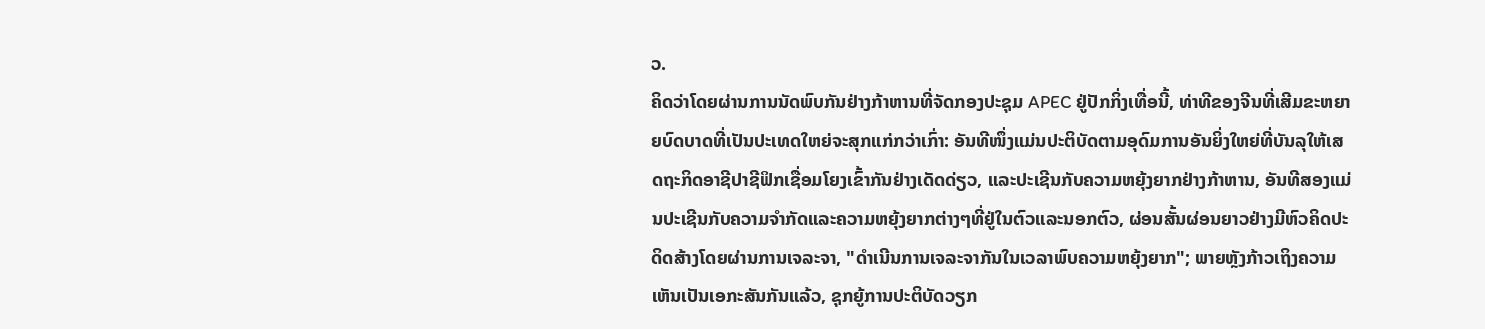ວ.
ຄິດວ່າໂດຍຜ່ານການນັດພົບກັນຢ່າງກ້າຫານທີ່ຈັດກອງປະຊຸມ APEC ຢູ່ປັກກິ່ງເທື່ອນີ້, ທ່າທີຂອງຈີນທີ່ເສີມຂະຫຍາຍບົດບາດທີ່ເປັນປະເທດໃຫຍ່ຈະສຸກແກ່ກວ່າເກົ່າ: ອັນທີໜຶ່ງແມ່ນປະຕິບັດຕາມອຸດົມການອັນຍິ່ງໃຫຍ່ທີ່ບັນລຸໃຫ້ເສດຖະກິດອາຊີປາຊີຟິກເຊື່ອມໂຍງເຂົ້າກັນຢ່າງເດັດດ່ຽວ, ແລະປະເຊີນກັບຄວາມຫຍຸ້ງຍາກຢ່າງກ້າຫານ, ອັນທີສອງແມ່ນປະເຊີນກັບຄວາມຈຳກັດແລະຄວາມຫຍຸ້ງຍາກຕ່າງໆທີ່ຢູ່ໃນຕົວແລະນອກຕົວ, ຜ່ອນສັ້ນຜ່ອນຍາວຢ່າງມີຫົວຄິດປະດິດສ້າງໂດຍຜ່ານການເຈລະຈາ, "ດຳເນີນການເຈລະຈາກັນໃນເວລາພົບຄວາມຫຍຸ້ງຍາກ"; ພາຍຫຼັງກ້າວເຖິງຄວາມເຫັນເປັນເອກະສັນກັນແລ້ວ, ຊຸກຍູ້ການປະຕິບັດວຽກ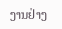ງານຢ່າງ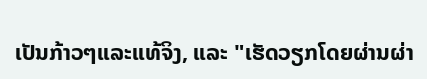ເປັນກ້າວໆແລະແທ້ຈິງ, ແລະ "ເຮັດວຽກໂດຍຜ່ານຜ່າ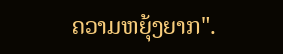ຄວາມຫຍຸ້ງຍາກ".